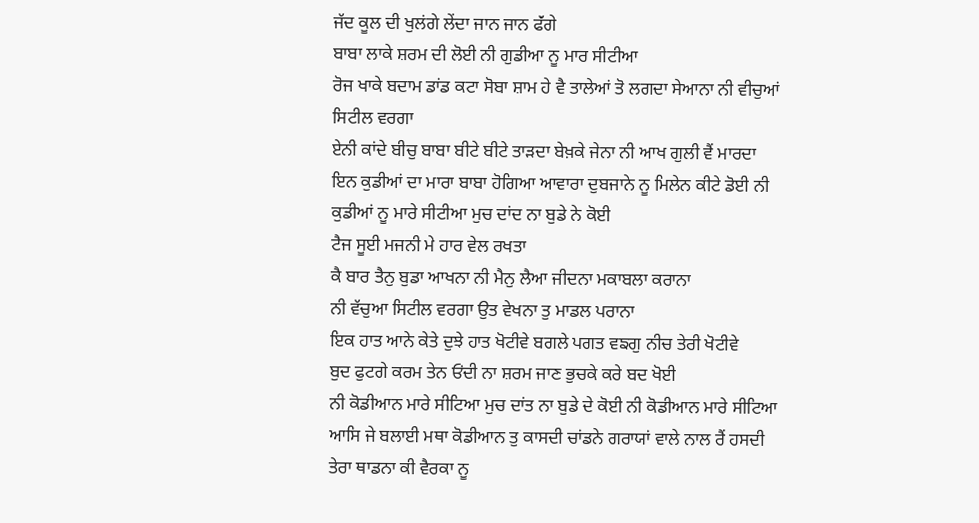ਜੱਦ ਕੂਲ ਦੀ ਖੁਲਂਗੇ ਲੇਂਦਾ ਜਾਨ ਜਾਨ ਫੱਂਗੇ
ਬਾਬਾ ਲਾਕੇ ਸ਼ਰਮ ਦੀ ਲੋਈ ਨੀ ਗੁਡੀਆ ਨੂ ਮਾਰ ਸੀਟੀਆ
ਰੋਜ ਖਾਕੇ ਬਦਾਮ ਡਾਂਡ ਕਟਾ ਸੋਬਾ ਸ਼ਾਮ ਹੇ ਵੈ ਤਾਲੇਆਂ ਤੋ ਲਗਦਾ ਸੇਆਨਾ ਨੀ ਵੀਚੁਆਂ ਸਿਟੀਲ ਵਰਗਾ
ਏਨੀ ਕਾਂਦੇ ਬੀਚੁ ਬਾਬਾ ਬੀਟੇ ਬੀਟੇ ਤਾਡ਼ਦਾ ਬੇਖ਼ਕੇ ਜੇਨਾ ਨੀ ਆਖ ਗੁਲੀ ਵੈਂ ਮਾਰਦਾ
ਇਨ ਕੁਡੀਆਂ ਦਾ ਮਾਰਾ ਬਾਬਾ ਹੋਗਿਆ ਆਵਾਰਾ ਦੁਬਜਾਨੇ ਨੂ ਮਿਲੇਨ ਕੀਟੇ ਡੋਈ ਨੀ ਕੁਡੀਆਂ ਨੂ ਮਾਰੇ ਸੀਟੀਆ ਮੁਚ ਦਾਂਦ ਨਾ ਬੁਡੇ ਨੇ ਕੋਈ
ਟੈਜ ਸੂਈ ਮਜਨੀ ਮੇ ਹਾਰ ਵੇਲ ਰਖਤਾ
ਕੈ ਬਾਰ ਤੈਨੁ ਬੁਡਾ ਆਖਨਾ ਨੀ ਮੈਨੁ ਲੈਆ ਜੀਦਨਾ ਮਕਾਬਲਾ ਕਰਾਨਾ
ਨੀ ਵੱਚੁਆ ਸਿਟੀਲ ਵਰਗਾ ਉਤ ਵੇਖਨਾ ਤੁ ਮਾਡਲ ਪਰਾਨਾ
ਇਕ ਹਾਤ ਆਨੇ ਕੇਤੇ ਦੁਝੇ ਹਾਤ ਖੋਟੀਵੇ ਬਗਲੇ ਪਗਤ ਵਙਗੁ ਨੀਚ ਤੇਰੀ ਖੋਟੀਵੇ
ਬੁਦ ਫੁਟਗੇ ਕਰਮ ਤੇਨ ਓਂਦੀ ਨਾ ਸ਼ਰਮ ਜਾਣ ਭੁਚਕੇ ਕਰੇ ਬਦ ਖੋਈ
ਨੀ ਕੋਡੀਆਨ ਮਾਰੇ ਸੀਟਿਆ ਮੁਚ ਦਾਂਤ ਨਾ ਬੁਡੇ ਦੇ ਕੋਈ ਨੀ ਕੋਡੀਆਨ ਮਾਰੇ ਸੀਟਿਆ
ਆਸਿ ਜੇ ਬਲਾਈ ਮਥਾ ਕੋਡੀਆਨ ਤੁ ਕਾਸਦੀ ਚਾਂਡਨੇ ਗਰਾਯਾਂ ਵਾਲੇ ਨਾਲ ਰੈਂ ਹਸਦੀ
ਤੇਰਾ ਥਾਡਨਾ ਕੀ ਵੈਰਕਾ ਨੂ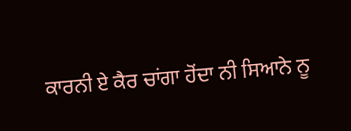ਕਾਰਨੀ ਏ ਕੈਰ ਚਾਂਗਾ ਹੋਂਦਾ ਨੀ ਸਿਆਨੇ ਨੂ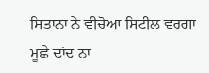ਸਿਤਾਨਾ ਨੇ ਵੀਚੋਆ ਸਿਟੀਲ ਵਰਗਾ
ਮੂਛੇ ਦਾਂਦ ਨਾ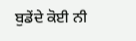ਬੁਡੇਂਦੇ ਕੋਈ ਨੀ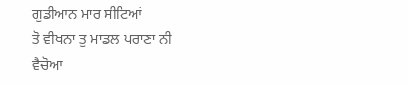ਗੁਡੀਆਨ ਮਾਰ ਸੀਟਿਆਂ
ਤੋ ਵੀਖਨਾ ਤੁ ਮਾਡਲ ਪਰਾਣਾ ਨੀ ਵੈਚੋਆ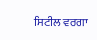ਸਿਟੀਲ ਵਰਗਾ